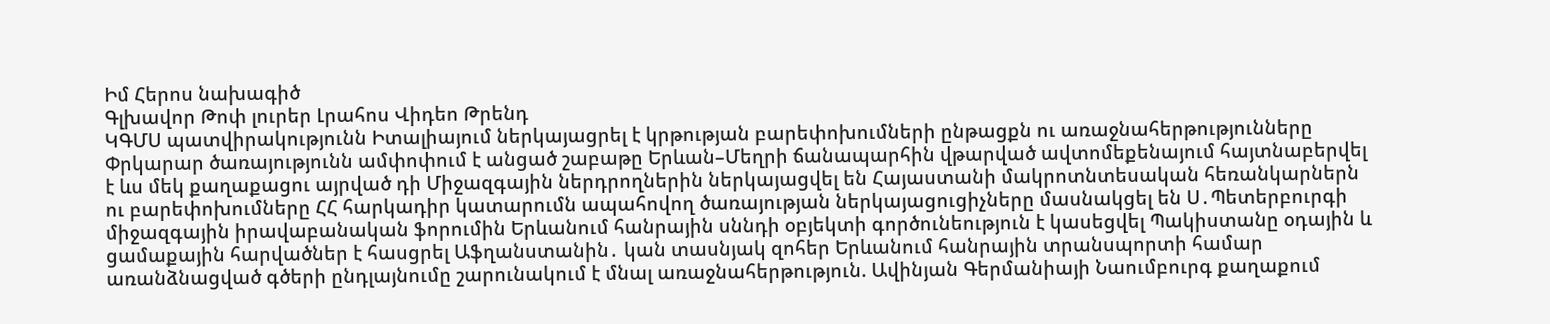Իմ Հերոս նախագիծ
Գլխավոր Թոփ լուրեր Լրահոս Վիդեո Թրենդ
ԿԳՄՍ պատվիրակությունն Իտալիայում ներկայացրել է կրթության բարեփոխումների ընթացքն ու առաջնահերթությունները Փրկարար ծառայությունն ամփոփում է անցած շաբաթը Երևան–Մեղրի ճանապարհին վթարված ավտոմեքենայում հայտնաբերվել է ևս մեկ քաղաքացու այրված դի Միջազգային ներդրողներին ներկայացվել են Հայաստանի մակրոտնտեսական հեռանկարներն ու բարեփոխումները ՀՀ հարկադիր կատարումն ապահովող ծառայության ներկայացուցիչները մասնակցել են Ս․Պետերբուրգի միջազգային իրավաբանական ֆորումին Երևանում հանրային սննդի օբյեկտի գործունեություն է կասեցվել Պակիստանը օդային և ցամաքային հարվածներ է հասցրել Աֆղանստանին․ կան տասնյակ զոհեր Երևանում հանրային տրանսպորտի համար առանձնացված գծերի ընդլայնումը շարունակում է մնալ առաջնահերթություն. Ավինյան Գերմանիայի Նաումբուրգ քաղաքում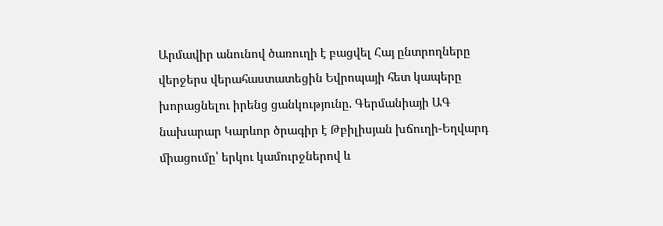Արմավիր անունով ծառուղի է բացվել Հայ ընտրողները վերջերս վերահաստատեցին Եվրոպայի հետ կապերը խորացնելու իրենց ցանկությունը. Գերմանիայի ԱԳ նախարար Կարևոր ծրագիր է Թբիլիսյան խճուղի-Եղվարդ միացումը՝ երկու կամուրջներով և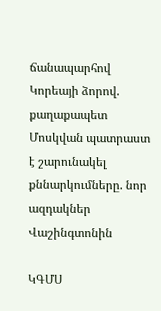ճանապարհով Կորեայի ձորով. քաղաքապետ Մոսկվան պատրաստ է շարունակել քննարկումները. նոր ազդակներ Վաշինգտոնին

ԿԳՄՍ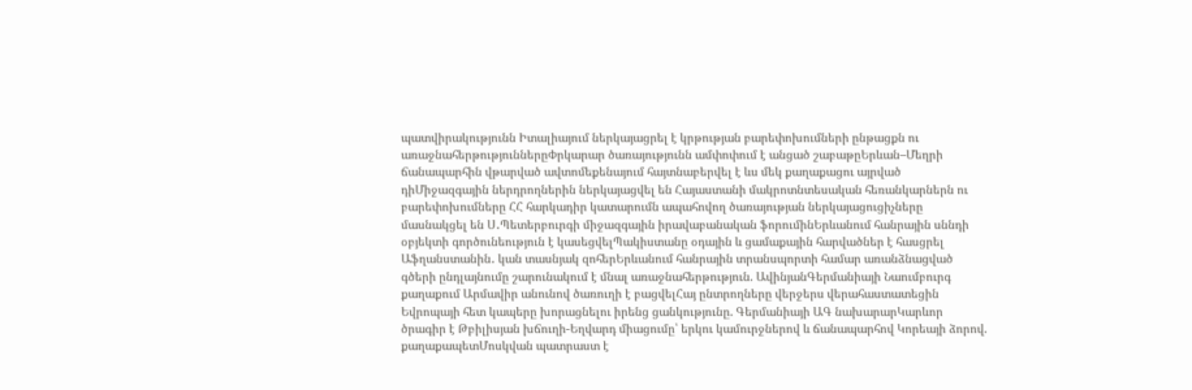պատվիրակությունն Իտալիայում ներկայացրել է կրթության բարեփոխումների ընթացքն ու առաջնահերթություններըՓրկարար ծառայությունն ամփոփում է անցած շաբաթըԵրևան–Մեղրի ճանապարհին վթարված ավտոմեքենայում հայտնաբերվել է ևս մեկ քաղաքացու այրված դիՄիջազգային ներդրողներին ներկայացվել են Հայաստանի մակրոտնտեսական հեռանկարներն ու բարեփոխումները ՀՀ հարկադիր կատարումն ապահովող ծառայության ներկայացուցիչները մասնակցել են Ս․Պետերբուրգի միջազգային իրավաբանական ֆորումինԵրևանում հանրային սննդի օբյեկտի գործունեություն է կասեցվելՊակիստանը օդային և ցամաքային հարվածներ է հասցրել Աֆղանստանին․ կան տասնյակ զոհերԵրևանում հանրային տրանսպորտի համար առանձնացված գծերի ընդլայնումը շարունակում է մնալ առաջնահերթություն. ԱվինյանԳերմանիայի Նաումբուրգ քաղաքում Արմավիր անունով ծառուղի է բացվելՀայ ընտրողները վերջերս վերահաստատեցին Եվրոպայի հետ կապերը խորացնելու իրենց ցանկությունը. Գերմանիայի ԱԳ նախարարԿարևոր ծրագիր է Թբիլիսյան խճուղի-Եղվարդ միացումը՝ երկու կամուրջներով և ճանապարհով Կորեայի ձորով. քաղաքապետՄոսկվան պատրաստ է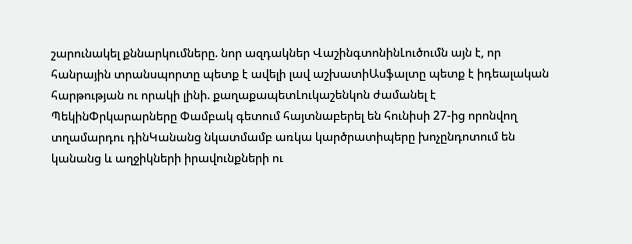շարունակել քննարկումները. նոր ազդակներ ՎաշինգտոնինԼուծումն այն է, որ հանրային տրանսպորտը պետք է ավելի լավ աշխատիԱսֆալտը պետք է իդեալական հարթության ու որակի լինի. քաղաքապետԼուկաշենկոն ժամանել է ՊեկինՓրկարարները Փամբակ գետում հայտնաբերել են հունիսի 27-ից որոնվող տղամարդու դինԿանանց նկատմամբ առկա կարծրատիպերը խոչընդոտում են կանանց և աղջիկների իրավունքների ու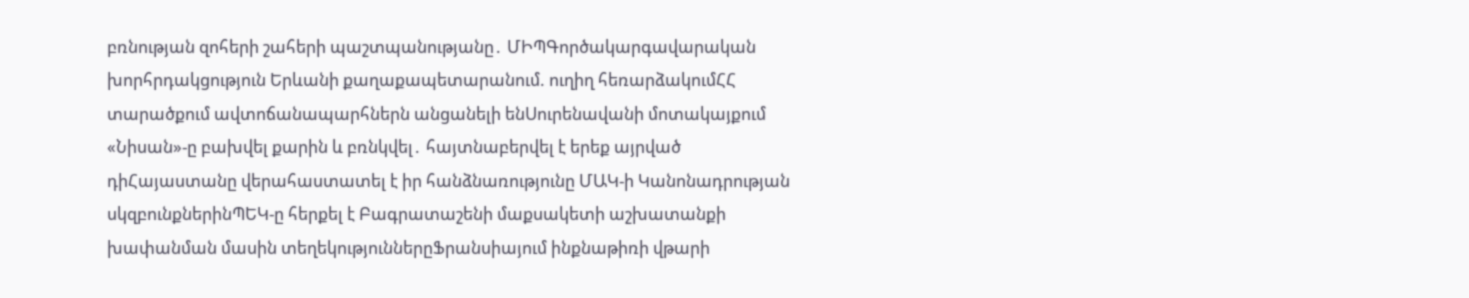բռնության զոհերի շահերի պաշտպանությանը․ ՄԻՊԳործակարգավարական խորհրդակցություն Երևանի քաղաքապետարանում. ուղիղ հեռարձակումՀՀ տարածքում ավտոճանապարհներն անցանելի ենՍուրենավանի մոտակայքում «Նիսան»-ը բախվել քարին և բռնկվել․ հայտնաբերվել է երեք այրված դիՀայաստանը վերահաստատել է իր հանձնառությունը ՄԱԿ-ի Կանոնադրության սկզբունքներինՊԵԿ-ը հերքել է Բագրատաշենի մաքսակետի աշխատանքի խափանման մասին տեղեկություններըՖրանսիայում ինքնաթիռի վթարի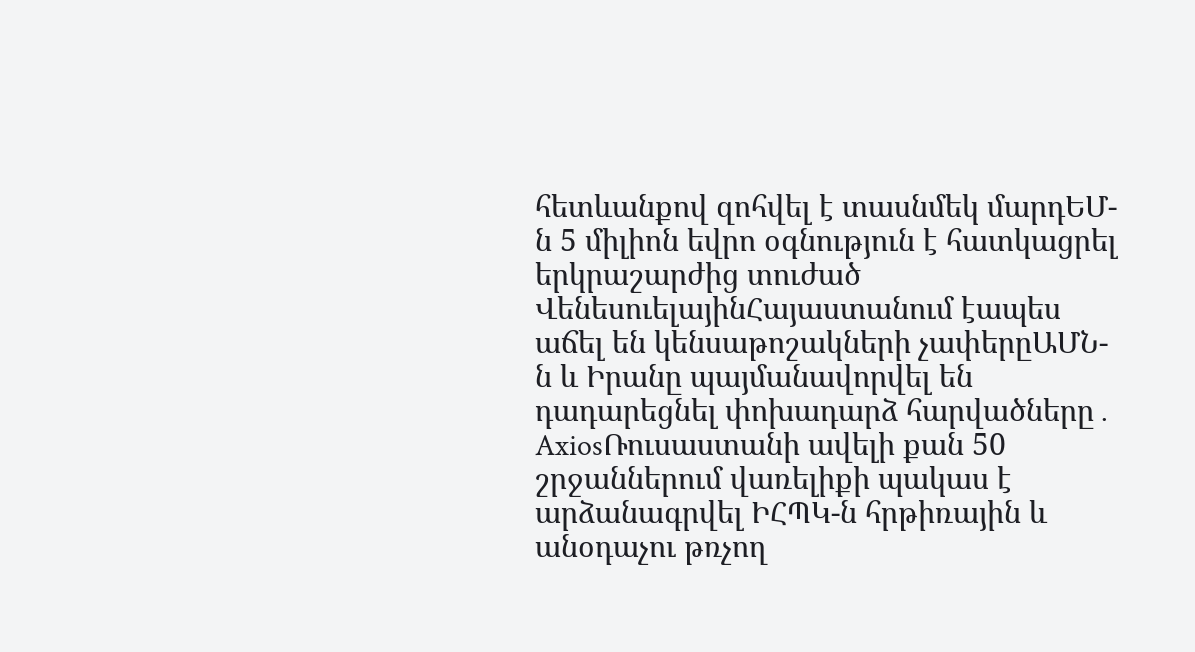հետևանքով զոհվել է տասնմեկ մարդԵՄ-ն 5 միլիոն եվրո օգնություն է հատկացրել երկրաշարժից տուժած ՎենեսուելայինՀայաստանում էապես աճել են կենսաթոշակների չափերըԱՄՆ-ն և Իրանը պայմանավորվել են դադարեցնել փոխադարձ հարվածները․ AxiosՌուսաստանի ավելի քան 50 շրջաններում վառելիքի պակաս է արձանագրվել ԻՀՊԿ-ն հրթիռային և անօդաչու թռչող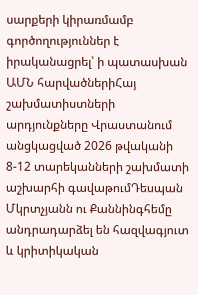սարքերի կիրառմամբ գործողություններ է իրականացրել՝ ի պատասխան ԱՄՆ հարվածներիՀայ շախմատիստների արդյունքները Վրաստանում անցկացված 2026 թվականի 8-12 տարեկանների շախմատի աշխարհի գավաթումԴեսպան Մկրտչյանն ու Քաննինգհեմը անդրադարձել են հազվագյուտ և կրիտիկական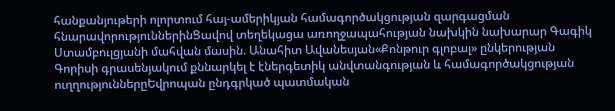հանքանյութերի ոլորտում հայ-ամերիկյան համագործակցության զարգացման հնարավորություններինՑավով տեղեկացա առողջապահության նախկին նախարար Գագիկ Ստամբուլցյանի մահվան մասին. Անահիտ Ավանեսյան«Քոնթուր գլոբալ» ընկերության Գորիսի գրասենյակում քննարկել է էներգետիկ անվտանգության և համագործակցության ուղղություններըԵվրոպան ընդգրկած պատմական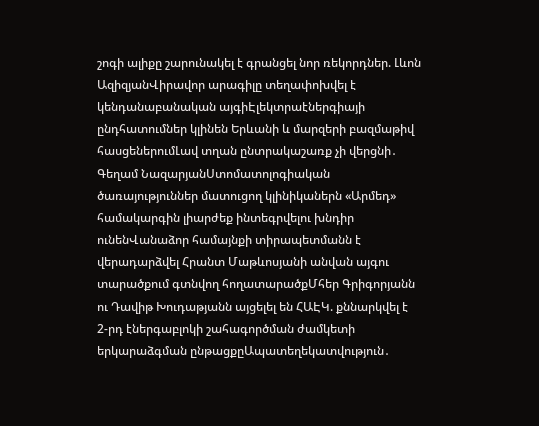շոգի ալիքը շարունակել է գրանցել նոր ռեկորդներ. Լևոն ԱզիզյանՎիրավոր արագիլը տեղափոխվել է կենդանաբանական այգիԷլեկտրաէներգիայի ընդհատումներ կլինեն Երևանի և մարզերի բազմաթիվ հասցեներումԼավ տղան ընտրակաշառք չի վերցնի․ Գեղամ ՆազարյանՍտոմատոլոգիական ծառայություններ մատուցող կլինիկաներն «Արմեդ» համակարգին լիարժեք ինտեգրվելու խնդիր ունենՎանաձոր համայնքի տիրապետմանն է վերադարձվել Հրանտ Մաթևոսյանի անվան այգու տարածքում գտնվող հողատարածքՄհեր Գրիգորյանն ու Դավիթ Խուդաթյանն այցելել են ՀԱԷԿ. քննարկվել է 2-րդ էներգաբլոկի շահագործման ժամկետի երկարաձգման ընթացքըԱպատեղեկատվություն․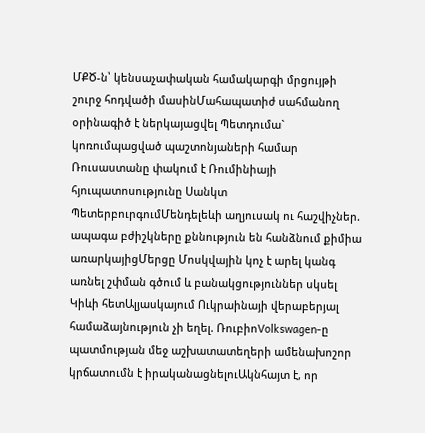ՄՔԾ-ն՝ կենսաչափական համակարգի մրցույթի շուրջ հոդվածի մասինՄահապատիժ սահմանող օրինագիծ է ներկայացվել Պետդումա` կոռումպացված պաշտոնյաների համար Ռուսաստանը փակում է Ռումինիայի հյուպատոսությունը Սանկտ ՊետերբուրգումՄենդելեևի աղյուսակ ու հաշվիչներ. ապագա բժիշկները քննություն են հանձնում քիմիա առարկայիցՄերցը Մոսկվային կոչ է արել կանգ առնել շփման գծում և բանակցություններ սկսել Կիևի հետԱլյասկայում Ուկրաինայի վերաբերյալ համաձայնություն չի եղել. ՌուբիոVolkswagen-ը պատմության մեջ աշխատատեղերի ամենախոշոր կրճատումն է իրականացնելուԱկնհայտ է, որ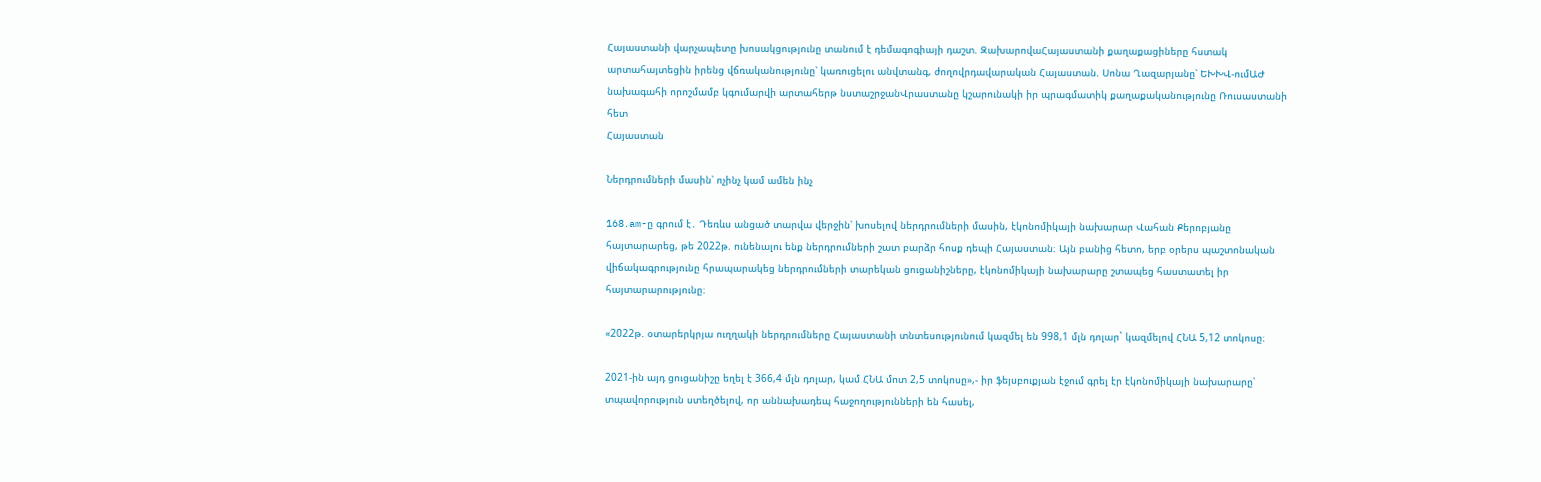Հայաստանի վարչապետը խոսակցությունը տանում է դեմագոգիայի դաշտ. ԶախարովաՀայաստանի քաղաքացիները հստակ արտահայտեցին իրենց վճռականությունը՝ կառուցելու անվտանգ, ժողովրդավարական Հայաստան. Սոնա Ղազարյանը՝ ԵԽԽՎ-ումԱԺ նախագահի որոշմամբ կգումարվի արտահերթ նստաշրջանՎրաստանը կշարունակի իր պրագմատիկ քաղաքականությունը Ռուսաստանի հետ
Հայաստան

Ներդրումների մասին՝ ոչինչ կամ ամեն ինչ

168․am-ը գրում է․ Դեռևս անցած տարվա վերջին՝ խոսելով ներդրումների մասին, էկոնոմիկայի նախարար Վահան Քերոբյանը հայտարարեց, թե 2022թ. ունենալու ենք ներդրումների շատ բարձր հոսք դեպի Հայաստան։ Այն բանից հետո, երբ օրերս պաշտոնական վիճակագրությունը հրապարակեց ներդրումների տարեկան ցուցանիշները, էկոնոմիկայի նախարարը շտապեց հաստատել իր հայտարարությունը։

«2022թ. օտարերկրյա ուղղակի ներդրումները Հայաստանի տնտեսությունում կազմել են 998,1 մլն դոլար` կազմելով ՀՆԱ 5,12 տոկոսը։

2021-ին այդ ցուցանիշը եղել է 366,4 մլն դոլար, կամ ՀՆԱ մոտ 2,5 տոկոսը»,- իր ֆեյսբուքյան էջում գրել էր էկոնոմիկայի նախարարը՝ տպավորություն ստեղծելով, որ աննախադեպ հաջողությունների են հասել,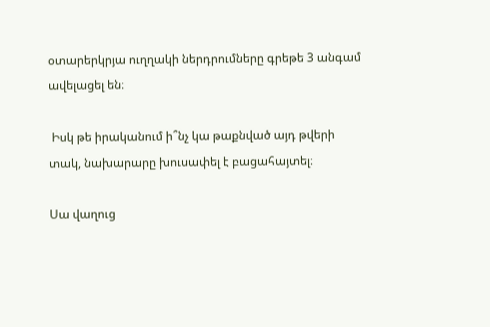օտարերկրյա ուղղակի ներդրումները գրեթե 3 անգամ ավելացել են։

 Իսկ թե իրականում ի՞նչ կա թաքնված այդ թվերի տակ, նախարարը խուսափել է բացահայտել։

Սա վաղուց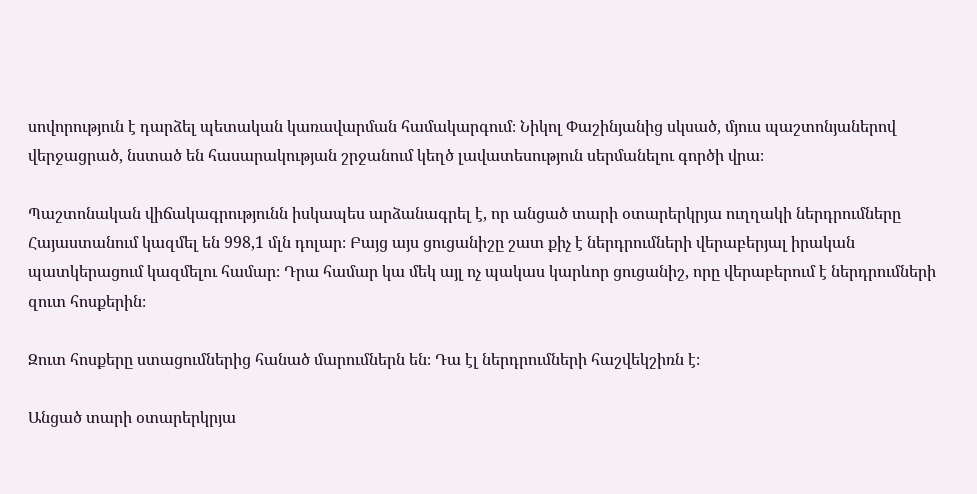սովորություն է դարձել պետական կառավարման համակարգում։ Նիկոլ Փաշինյանից սկսած, մյուս պաշտոնյաներով վերջացրած, նստած են հասարակության շրջանում կեղծ լավատեսություն սերմանելու գործի վրա։

Պաշտոնական վիճակագրությունն իսկապես արձանագրել է, որ անցած տարի օտարերկրյա ուղղակի ներդրումները Հայաստանում կազմել են 998,1 մլն դոլար։ Բայց այս ցուցանիշը շատ քիչ է ներդրումների վերաբերյալ իրական պատկերացում կազմելու համար։ Դրա համար կա մեկ այլ ոչ պակաս կարևոր ցուցանիշ, որը վերաբերում է ներդրումների զուտ հոսքերին։

Զուտ հոսքերը ստացումներից հանած մարումներն են։ Դա էլ ներդրումների հաշվեկշիռն է։

Անցած տարի օտարերկրյա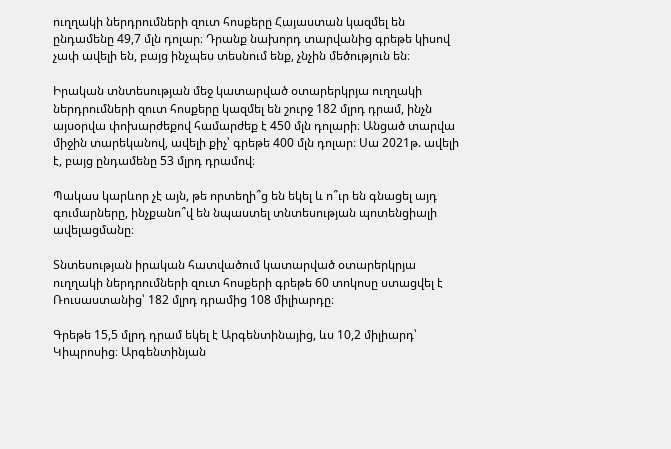ուղղակի ներդրումների զուտ հոսքերը Հայաստան կազմել են ընդամենը 49,7 մլն դոլար։ Դրանք նախորդ տարվանից գրեթե կիսով չափ ավելի են, բայց ինչպես տեսնում ենք, չնչին մեծություն են։

Իրական տնտեսության մեջ կատարված օտարերկրյա ուղղակի ներդրումների զուտ հոսքերը կազմել են շուրջ 182 մլրդ դրամ, ինչն այսօրվա փոխարժեքով համարժեք է 450 մլն դոլարի։ Անցած տարվա միջին տարեկանով, ավելի քիչ՝ գրեթե 400 մլն դոլար։ Սա 2021թ. ավելի է, բայց ընդամենը 53 մլրդ դրամով։

Պակաս կարևոր չէ այն, թե որտեղի՞ց են եկել և ո՞ւր են գնացել այդ գումարները, ինչքանո՞վ են նպաստել տնտեսության պոտենցիալի ավելացմանը։

Տնտեսության իրական հատվածում կատարված օտարերկրյա ուղղակի ներդրումների զուտ հոսքերի գրեթե 60 տոկոսը ստացվել է Ռուսաստանից՝ 182 մլրդ դրամից 108 միլիարդը։

Գրեթե 15,5 մլրդ դրամ եկել է Արգենտինայից, ևս 10,2 միլիարդ՝ Կիպրոսից։ Արգենտինյան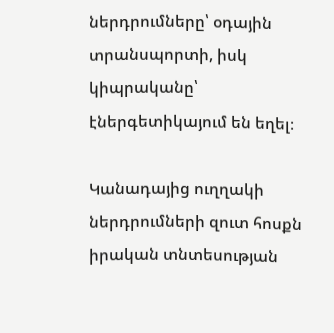ներդրումները՝ օդային տրանսպորտի, իսկ կիպրականը՝ էներգետիկայում են եղել։

Կանադայից ուղղակի ներդրումների զուտ հոսքն իրական տնտեսության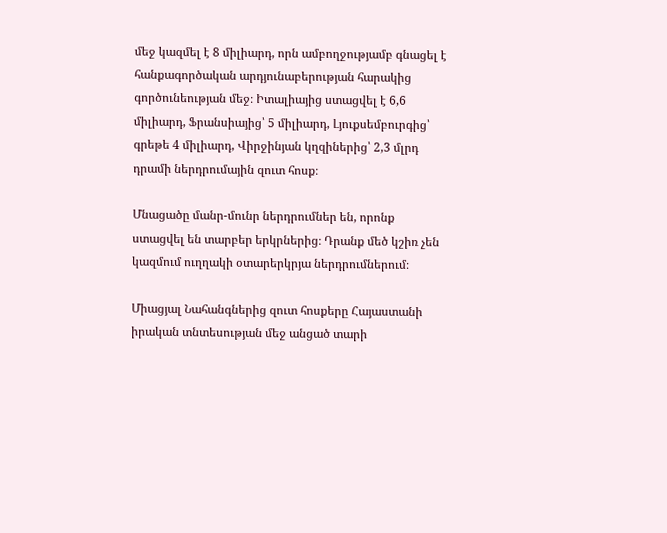մեջ կազմել է 8 միլիարդ, որն ամբողջությամբ գնացել է հանքագործական արդյունաբերության հարակից գործունեության մեջ։ Իտալիայից ստացվել է 6,6 միլիարդ, Ֆրանսիայից՝ 5 միլիարդ, Լյուքսեմբուրգից՝ գրեթե 4 միլիարդ, Վիրջինյան կղզիներից՝ 2,3 մլրդ դրամի ներդրումային զուտ հոսք։

Մնացածը մանր-մունր ներդրումներ են, որոնք ստացվել են տարբեր երկրներից։ Դրանք մեծ կշիռ չեն կազմում ուղղակի օտարերկրյա ներդրումներում։

Միացյալ Նահանգներից զուտ հոսքերը Հայաստանի իրական տնտեսության մեջ անցած տարի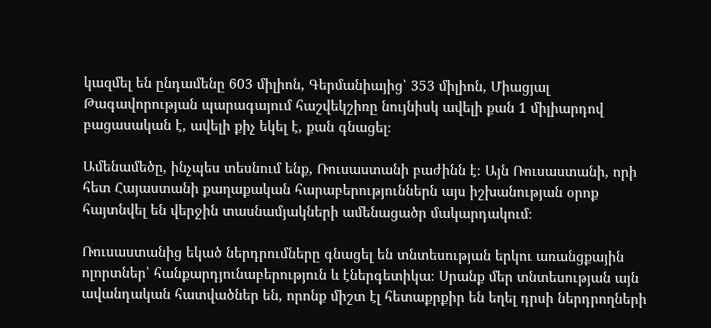կազմել են ընդամենը 603 միլիոն, Գերմանիայից՝ 353 միլիոն, Միացյալ Թագավորության պարագայում հաշվեկշիռը նույնիսկ ավելի քան 1 միլիարդով բացասական է, ավելի քիչ եկել է, քան գնացել։

Ամենամեծը, ինչպես տեսնում ենք, Ռուսաստանի բաժինն է։ Այն Ռուսաստանի, որի հետ Հայաստանի քաղաքական հարաբերություններն այս իշխանության օրոք հայտնվել են վերջին տասնամյակների ամենացածր մակարդակում։

Ռուսաստանից եկած ներդրումները գնացել են տնտեսության երկու առանցքային ոլորտներ՝ հանքարդյունաբերություն և էներգետիկա։ Սրանք մեր տնտեսության այն ավանդական հատվածներ են, որոնք միշտ էլ հետաքրքիր են եղել դրսի ներդրողների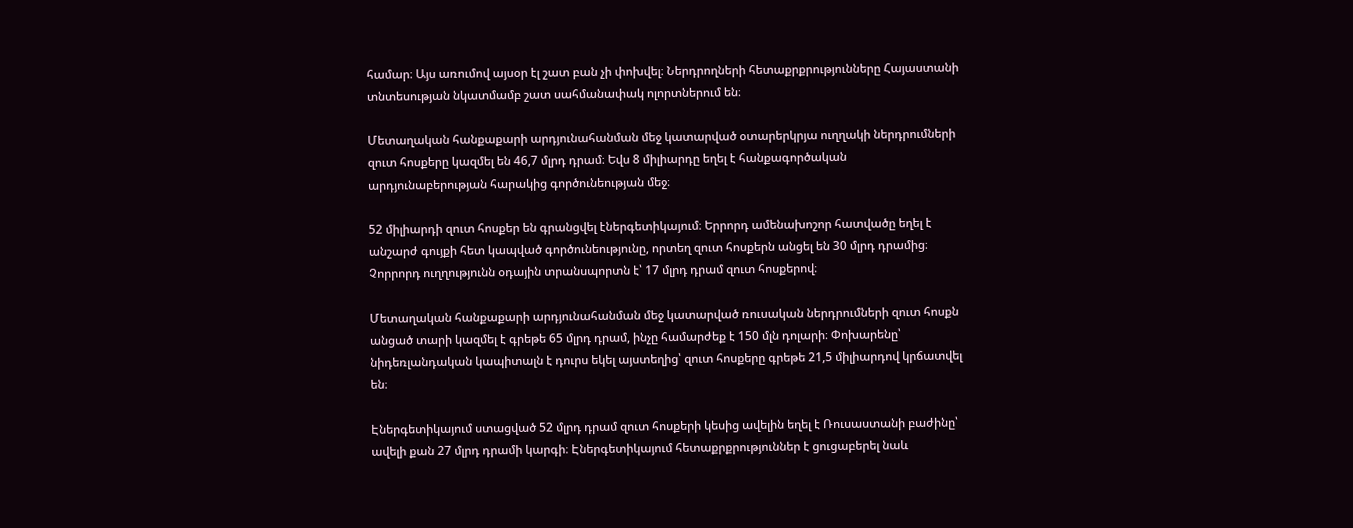համար։ Այս առումով այսօր էլ շատ բան չի փոխվել։ Ներդրողների հետաքրքրությունները Հայաստանի տնտեսության նկատմամբ շատ սահմանափակ ոլորտներում են։

Մետաղական հանքաքարի արդյունահանման մեջ կատարված օտարերկրյա ուղղակի ներդրումների զուտ հոսքերը կազմել են 46,7 մլրդ դրամ։ Եվս 8 միլիարդը եղել է հանքագործական արդյունաբերության հարակից գործունեության մեջ։

52 միլիարդի զուտ հոսքեր են գրանցվել էներգետիկայում։ Երրորդ ամենախոշոր հատվածը եղել է անշարժ գույքի հետ կապված գործունեությունը, որտեղ զուտ հոսքերն անցել են 30 մլրդ դրամից։ Չորրորդ ուղղությունն օդային տրանսպորտն է՝ 17 մլրդ դրամ զուտ հոսքերով։

Մետաղական հանքաքարի արդյունահանման մեջ կատարված ռուսական ներդրումների զուտ հոսքն անցած տարի կազմել է գրեթե 65 մլրդ դրամ, ինչը համարժեք է 150 մլն դոլարի։ Փոխարենը՝ նիդեռլանդական կապիտալն է դուրս եկել այստեղից՝ զուտ հոսքերը գրեթե 21,5 միլիարդով կրճատվել են։

Էներգետիկայում ստացված 52 մլրդ դրամ զուտ հոսքերի կեսից ավելին եղել է Ռուսաստանի բաժինը՝ ավելի քան 27 մլրդ դրամի կարգի։ Էներգետիկայում հետաքրքրություններ է ցուցաբերել նաև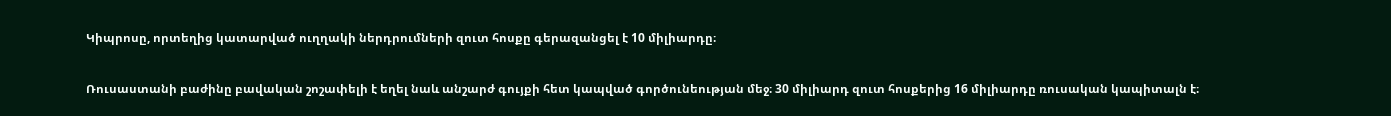Կիպրոսը, որտեղից կատարված ուղղակի ներդրումների զուտ հոսքը գերազանցել է 10 միլիարդը։

Ռուսաստանի բաժինը բավական շոշափելի է եղել նաև անշարժ գույքի հետ կապված գործունեության մեջ։ 30 միլիարդ զուտ հոսքերից 16 միլիարդը ռուսական կապիտալն է։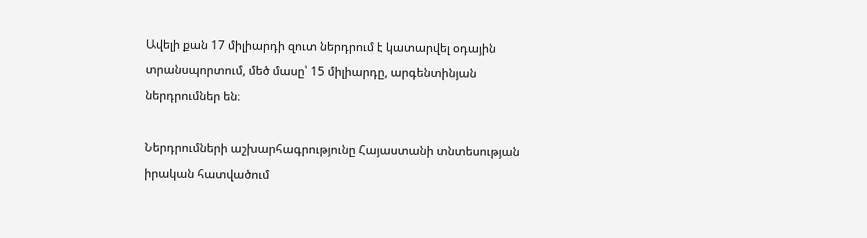Ավելի քան 17 միլիարդի զուտ ներդրում է կատարվել օդային տրանսպորտում, մեծ մասը՝ 15 միլիարդը, արգենտինյան ներդրումներ են։

Ներդրումների աշխարհագրությունը Հայաստանի տնտեսության իրական հատվածում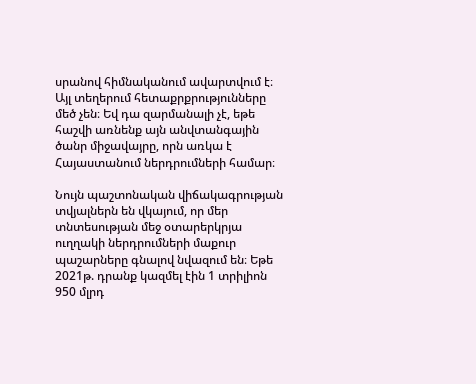սրանով հիմնականում ավարտվում է։ Այլ տեղերում հետաքրքրությունները մեծ չեն։ Եվ դա զարմանալի չէ, եթե հաշվի առնենք այն անվտանգային ծանր միջավայրը, որն առկա է Հայաստանում ներդրումների համար։

Նույն պաշտոնական վիճակագրության տվյալներն են վկայում, որ մեր տնտեսության մեջ օտարերկրյա ուղղակի ներդրումների մաքուր պաշարները գնալով նվազում են։ Եթե 2021թ. դրանք կազմել էին 1 տրիլիոն 950 մլրդ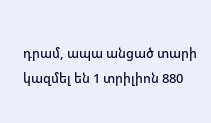դրամ, ապա անցած տարի կազմել են 1 տրիլիոն 880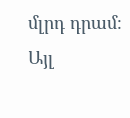մլրդ դրամ։ Այլ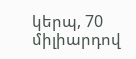կերպ, 70 միլիարդով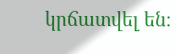կրճատվել են։